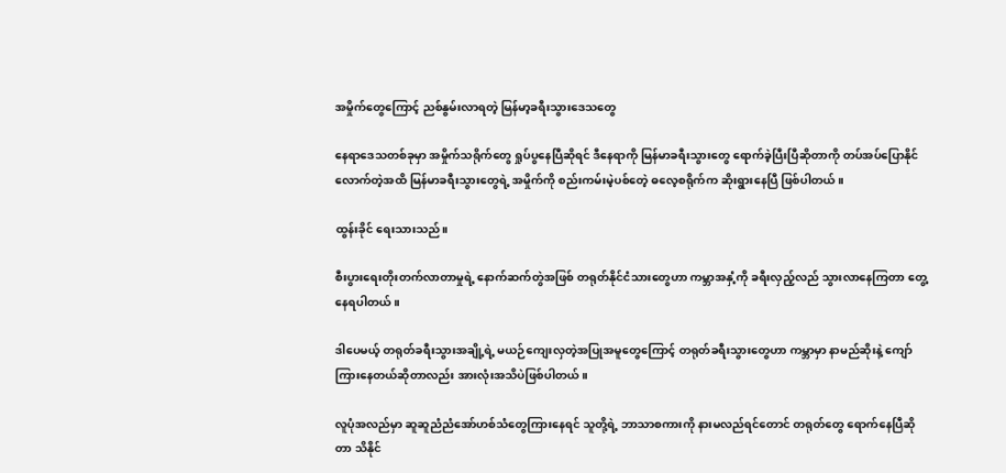အမှိုက်တွေကြောင့် ညစ်နွမ်းလာရတဲ့ မြန်မာ့ခရီးသွားဒေသတွေ

နေရာဒေသတစ်ခုမှာ အမှိုက်သရိုက်တွေ ရှုပ်ပွနေပြီဆိုရင် ဒီနေရာကို မြန်မာခရီးသွားတွေ ရောက်ခဲ့ပြီးပြီဆိုတာကို တပ်အပ်ပြောနိုင်လောက်တဲ့အထိ မြန်မာခရီးသွားတွေရဲ့ အမှိုက်ကို စည်းကမ်းမဲ့ပစ်တေဲ့ ဓလေ့စရိုက်က ဆိုးရွားနေပြီ ဖြစ်ပါတယ်။

ထွန်းခိုင် ရေးသားသည်။

စီးပွားရေးတိုးတက်လာတာမှုရဲ့ နောက်ဆက်တွဲအဖြစ် တရုတ်နိုင်ငံသားတွေဟာ ကမ္ဘာအနှံ့ကို ခရီးလှည့်လည် သွားလာနေကြတာ တွေ့နေရပါတယ်။

ဒါပေမယ့် တရုတ်ခရီးသွားအချို့ရဲ့ မယဉ်ကျေးလှတဲ့အပြုအမူတွေကြောင့် တရုတ်ခရီးသွားတွေဟာ ကမ္ဘာမှာ နာမည်ဆိုးနဲ့ ကျော်ကြားနေတယ်ဆိုတာလည်း အားလုံးအသိပဲဖြစ်ပါတယ်။

လူပုံအလည်မှာ ဆူဆူညံညံအော်ဟစ်သံတွေကြားနေရင် သူတို့ရဲ့ ဘာသာစကားကို နားမလည်ရင်တောင် တရုတ်တွေ ရောက်နေပြီဆိုတာ သိနိုင်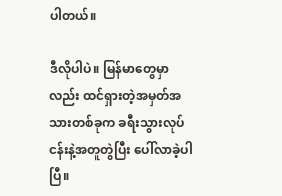ပါတယ်။

ဒီလိုပါပဲ။ မြန်မာတွေမှာလည်း ထင်ရှားတဲ့အမှတ်အသားတစ်ခုက ခရီးသွားလုပ်ငန်းနဲ့အတူတွဲပြီး ပေါ်လာခဲ့ပါပြီ။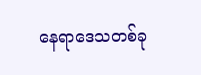နေရာဒေသတစ်ခု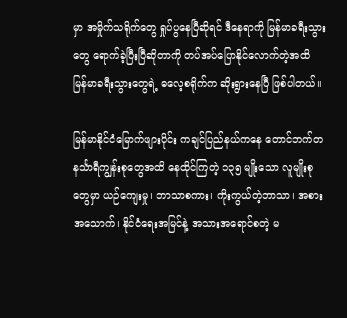မှာ အမှိုက်သရိုက်တွေ ရှုပ်ပွနေပြီဆိုရင် ဒီနေရာကို မြန်မာခရီးသွားတွေ ရောက်ခဲ့ပြီးပြီဆိုတာကို တပ်အပ်ပြောနိုင်လောက်တဲ့အထိ မြန်မာခရီးသွားတွေရဲ့ ဓလေ့စရိုက်က ဆိုးရွားနေပြီ ဖြစ်ပါတယ်။

မြန်မာနိုင်ငံမြောက်ဖျားပိုင်း ကချင်ပြည်နယ်ကနေ တောင်ဘက်တနင်္သာရီကျွန်းစုတွေအထိ နေထိုင်ကြတဲ့ ၁၃၅ မျိုးသော လူမျိုးစုတွေမှာ ယဉ်ကျေးမှု၊ ဘာသာစကား၊ ကိုးကွယ်တဲ့ဘာသာ၊ အစားအသောက်၊ နိုင်ငံရေးအမြင်နဲ့ အသားအရောင်စတဲ့ မ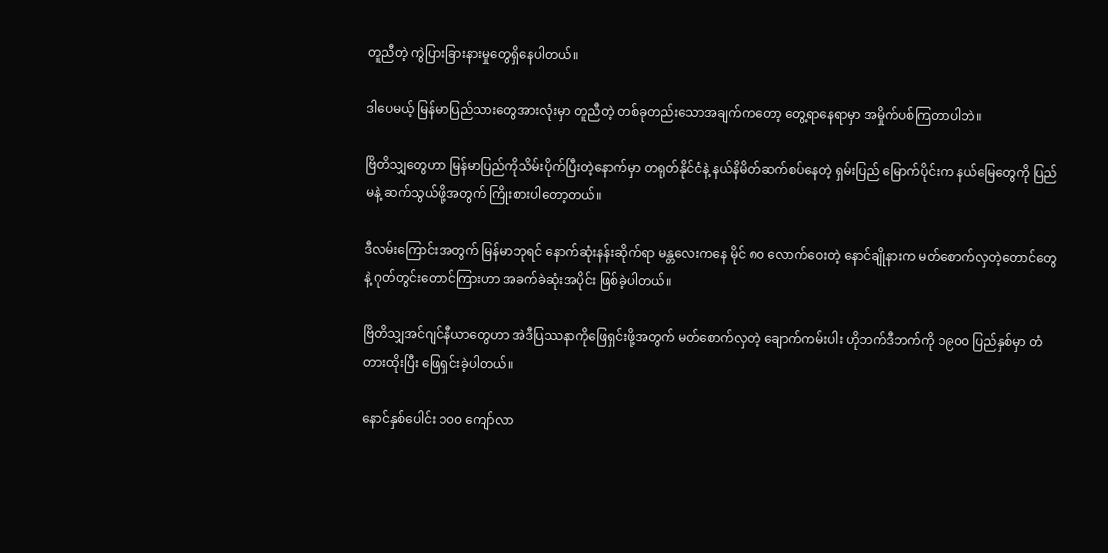တူညီတဲ့ ကွဲပြားခြားနားမှုတွေရှိနေပါတယ်။

ဒါပေမယ့် မြန်မာပြည်သားတွေအားလုံးမှာ တူညီတဲ့ တစ်ခုတည်းသောအချက်ကတော့ တွေ့ရာနေရာမှာ အမှိုက်ပစ်ကြတာပါဘဲ။

ဗြိတိသျှတွေဟာ မြန်မာပြည်ကိုသိမ်းပိုက်ပြီးတဲ့နောက်မှာ တရုတ်နိုင်ငံနဲ့ နယ်နိမိတ်ဆက်စပ်နေတဲ့ ရှမ်းပြည် မြောက်ပိုင်းက နယ်မြေတွေကို ပြည်မနဲ့ ဆက်သွယ်ဖို့အတွက် ကြိုးစားပါတော့တယ်။

ဒီလမ်းကြောင်းအတွက် မြန်မာဘုရင် နောက်ဆုံးနန်းဆိုက်ရာ မန္တလေးကနေ မိုင် ၈၀ လောက်ဝေးတဲ့ နောင်ချိုနားက မတ်စောက်လှတဲ့တောင်တွေနဲ့ ဂုတ်တွင်းတောင်ကြားဟာ အခက်ခဲဆုံးအပိုင်း ဖြစ်ခဲ့ပါတယ်။

ဗြိတိသျှအင်ဂျင်နီယာတွေဟာ အဲဒီပြဿနာကိုဖြေရှင်းဖို့အတွက် မတ်စောက်လှတဲ့ ချောက်ကမ်းပါး ဟိုဘက်ဒီဘက်ကို ၁၉၀၀ ပြည်နှစ်မှာ တံတားထိုးပြီး ဖြေရှင်းခဲ့ပါတယ်။

နောင်နှစ်ပေါင်း ၁၀၀ ကျော်လာ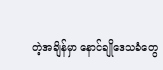တဲ့အချိန်မှာ နောင်ချိုဒေသခံတွေ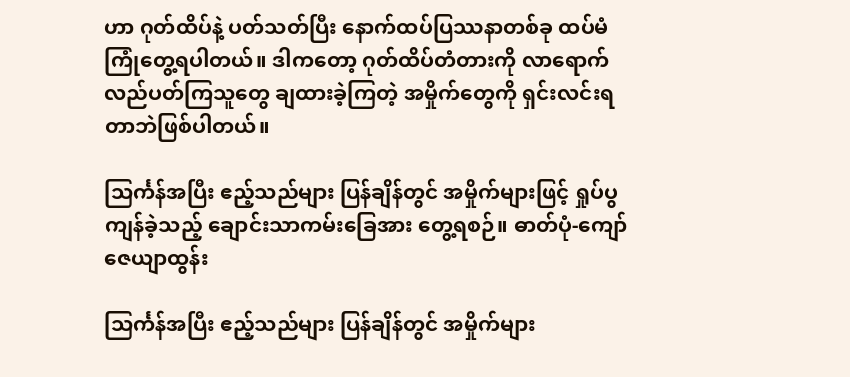ဟာ ဂုတ်ထိပ်နဲ့ ပတ်သတ်ပြီး နောက်ထပ်ပြဿနာတစ်ခု ထပ်မံကြုံတွေ့ရပါတယ်။ ဒါကတော့ ဂုတ်ထိပ်တံတားကို လာရောက်လည်ပတ်ကြသူတွေ ချထားခဲ့ကြတဲ့ အမှိုက်တွေကို ရှင်းလင်းရတာဘဲဖြစ်ပါတယ်။

သြင်္ကန်အပြီး ဧည့်သည်များ ပြန်ချိန်တွင် အမှိုက်များဖြင့် ရှုပ်ပွကျန်ခဲ့သည့် ချောင်းသာကမ်းခြေအား တွေ့ရစဉ်။ ဓာတ်ပုံ-ကျော်ဇေယျာထွန်း

သြင်္ကန်အပြီး ဧည့်သည်များ ပြန်ချိန်တွင် အမှိုက်များ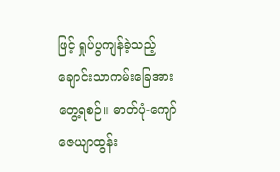ဖြင့် ရှုပ်ပွကျန်ခဲ့သည့် ချောင်းသာကမ်းခြေအား တွေ့ရစဉ်။ ဓာတ်ပုံ-ကျော်ဇေယျာထွန်း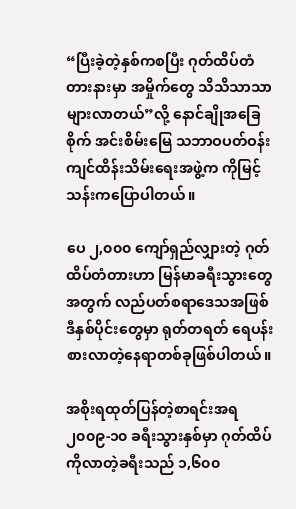“ပြီးခဲ့တဲ့နှစ်ကစပြီး ဂုတ်ထိပ်တံတားနားမှာ အမှိုက်တွေ သိသိသာသာ များလာတယ်”လို့ နောင်ချိုအခြေစိုက် အင်းစိမ်းမြေ သဘာဝပတ်ဝန်းကျင်ထိန်းသိမ်းရေးအဖွဲ့က ကိုမြင့်သန်းကပြောပါတယ်။

ပေ ၂,၀၀၀ ကျော်ရှည်လျှားတဲ့ ဂုတ်ထိပ်တံတားဟာ မြန်မာခရီးသွားတွေအတွက် လည်ပတ်စရာဒေသအဖြစ် ဒီနှစ်ပိုင်းတွေမှာ ရုတ်တရတ် ရေပန်းစားလာတဲ့နေရာတစ်ခုဖြစ်ပါတယ်။

အစိုးရထုတ်ပြန်တဲ့စာရင်းအရ ၂၀၀၉-၁၀ ခရီးသွားနှစ်မှာ ဂုတ်ထိပ်ကိုလာတဲ့ခရီးသည် ၁,၆၀၀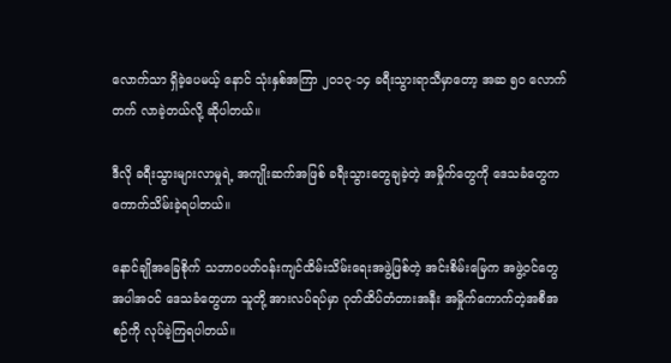လောက်သာ ရှိခဲ့ပေမယ့် နောင် သုံးနှစ်အကြာ ၂၀၁၃-၁၄ ခရီးသွားရာသီမှာတော့ အဆ ၅၀ လောက်တက် လာခဲ့တယ်လို့ ဆိုပါတယ်။

ဒီလို ခရီးသွားများလာမှုရဲ့ အကျိုးဆက်အဖြစ် ခရီးသွားတွေချခဲ့တဲ့ အမှိုက်တွေကို ဒေသခံတွေက ကောက်သိမ်းခဲ့ရပါတယ်။

နောင်ချိုအခြေစိုက် သဘာဝပတ်ဝန်းကျင်ထိမ်းသိမ်းရေးအဖွဲ့ဖြစ်တဲ့ အင်းစိမ်းမြေက အဖွဲ့ဝင်တွေအပါအဝင် ဒေသခံတွေဟာ သူတို့ အားလပ်ရပ်မှာ ဂုတ်ထိပ်တံတားအနီး အမှိုက်ကောက်တဲ့အစီအစဉ်ကို လုပ်ခဲ့ကြရပါတယ်။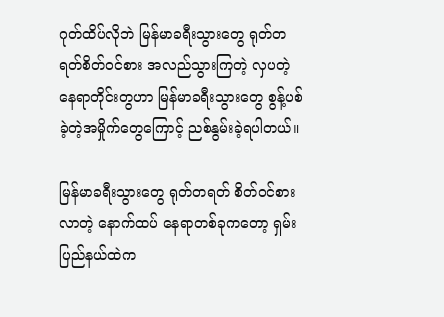ဂုတ်ထိပ်လိုဘဲ မြန်မာခရီးသွားတွေ ရုတ်တရတ်စိတ်ဝင်စား အလည်သွားကြတဲ့ လှပတဲ့နေရာတိုင်းတွဟာ မြန်မာခရီးသွားတွေ စွန့်ပစ်ခဲ့တဲ့အမှိုက်တွေကြောင့် ညစ်နွမ်းခဲ့ရပါတယ်။

မြန်မာခရီးသွားတွေ ရုတ်တရတ် စိတ်ဝင်စားလာတဲ့ နောက်ထပ် နေရာတစ်ခုကတော့ ရှမ်းပြည်နယ်ထဲက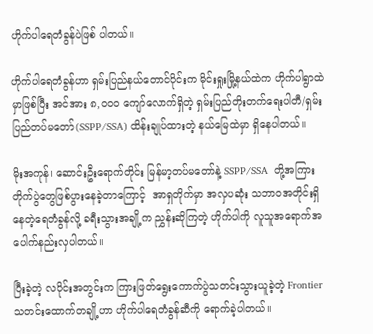ဟိုက်ပါရေတံခွန်ပဲဖြစ် ပါတယ်။

ဟိုက်ပါရေတံခွန်ဟာ ရှမ်းပြည်နယ်တောင်ပိုင်းက မိုင်းရှုးမြို့နယ်ထဲက ဟိုက်ပါရွာထဲမှာဖြစ်ပြီး အင်အား ၈,၀၀၀ ကျော်လောက်ရှိတဲ့ ရှမ်းပြည်တိုးတက်ရေးပါတီ/ရှမ်းပြည်တပ်မတော်(SSPP/SSA) ထိန်းချုပ်ထားတဲ့ နယ်မြေထဲမှာ ရှိနေပါတယ်။

မိုးအကုန်၊ ဆောင်းဦးရောက်တိုင်း မြန်မာ့တပ်မတော်နဲ့ SSPP/SSA  တို့အကြား တိုက်ပွဲတွေဖြစ်ပွားနေခဲ့တာကြောင့်  အာရှတိုက်မှာ အလှပဆုံး သဘာဝအတိုင်းရှိနေတဲ့ရေတံခွန်လို့ ခရီးသွားအချို့က ညွှန်းဆိုကြတဲ့ ဟိုက်ပါကို လူသူအရောက်အပေါက်နည်းလှပါတယ်။

ပြီးခဲ့တဲ့ လပိုင်းအတွင်းက ကြားဖြတ်ရွေးကောက်ပွဲသတင်းသွားယူခဲ့တဲ့ Frontier သတင်းထောက်တချို့ဟာ ဟိုက်ပါရေတံခွန်ဆီကို ရောက်ခဲ့ပါတယ်။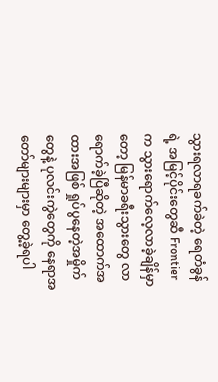သွားရလာရခက်ခဲတဲ့ ရေတံခွန်ရဲ့ အမြင့်ပိုင်းတွေဆီ Frontier က သွားရောက်လေ့လာခဲ့ချိန်မှာတော့ မြန်မာခရီးသွားတွေ လာရောက်ခဲ့ပြီဆိုတဲ့ အထောက်အထားအဖြစ် ရှုပ်ပွနေတဲ့အမှိုက်တွေနဲ့ ပုလင်းကွဲတွေကို နေရာအတော်များများမှာ တွေ့ခဲ့ရပါ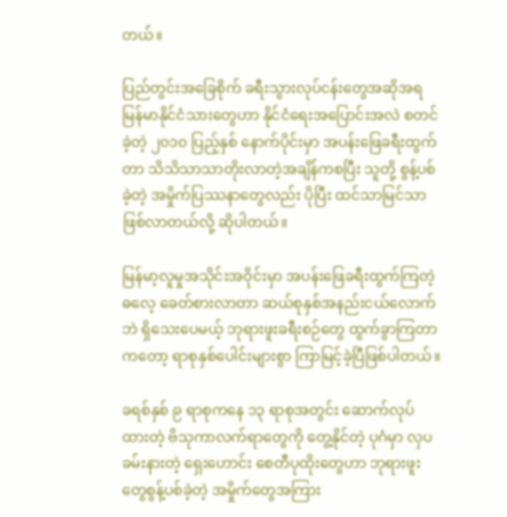တယ်။

ပြည်တွင်းအခြေစိုက် ခရီးသွားလုပ်ငန်းတွေအဆိုအရ မြန်မာနိုင်ငံသားတွေဟာ နိုင်ငံရေးအပြောင်းအလဲ စတင်ခဲ့တဲ့ ၂၀၁၀ ပြည့်နှစ် နောက်ပိုင်းမှာ အပန်းဖြေခရီးထွက်တာ သိသိသာသာတိုးလာတဲ့အချိန်ကစပြီး သူတို့ စွန့်ပစ်ခဲ့တဲ့ အမှိုက်ပြဿနာတွေလည်း ပိုပြီး ထင်သာမြင်သာဖြစ်လာတယ်လို့ ဆိုပါတယ်။

မြန်မာ့လူမှုအသိုင်းအဝိုင်းမှာ အပန်းဖြေခရီးထွက်ကြတဲ့ဓလေ့ ခေတ်စားလာတာ ဆယ်စုနှစ်အနည်းငယ်လောက်ဘဲ ရှိသေးပေမယ့် ဘုရားဖူးခရီးစဉ်တွေ ထွက်ခွာကြတာကတော့ ရာစုနှစ်ပေါင်းများစွာ ကြာမြင့်ခဲ့ပြီဖြစ်ပါတယ်။

ခရစ်နှစ် ၉ ရာစုကနေ ၁၃ ရာစုအတွင်း ဆောက်လုပ်ထားတဲ့ ဗိသုကာလက်ရာတွေကို တွေ့နိုင်တဲ့ ပုဂံမှာ လှပခမ်းနားတဲ့ ရှေးဟောင်း စေတီပုထိုးတွေဟာ ဘုရားဖူးတွေစွန့်ပစ်ခဲ့တဲ့ အမှိုက်တွေအကြား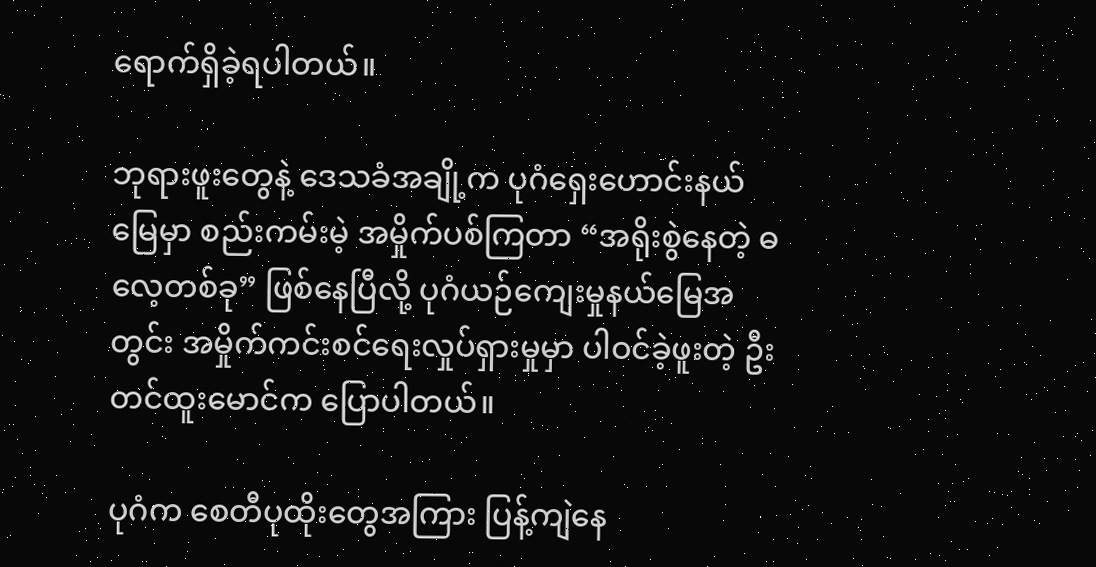ရောက်ရှိခဲ့ရပါတယ်။

ဘုရားဖူးတွေနဲ့ ဒေသခံအချို့က ပုဂံရှေးဟောင်းနယ်မြေမှာ စည်းကမ်းမဲ့ အမှိုက်ပစ်ကြတာ “အရိုးစွဲနေတဲ့ ဓလေ့တစ်ခု” ဖြစ်နေပြီလို့ ပုဂံယဉ်ကျေးမှုနယ်မြေအတွင်း အမှိုက်ကင်းစင်ရေးလှုပ်ရှားမှုမှာ ပါဝင်ခဲ့ဖူးတဲ့ ဦးတင်ထူးမောင်က ပြောပါတယ်။

ပုဂံက စေတီပုထိုးတွေအကြား ပြန့်ကျဲနေ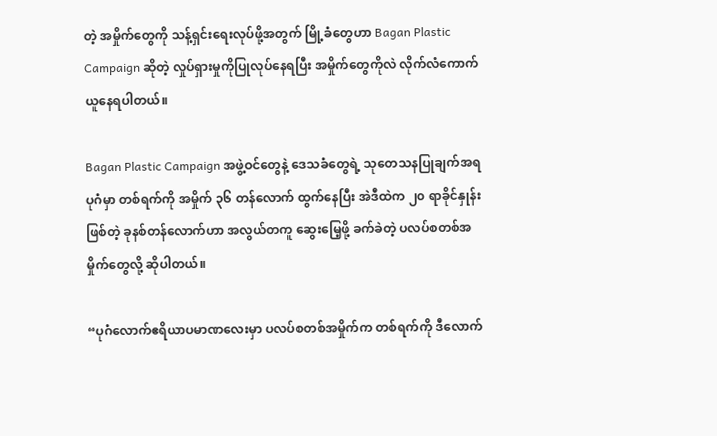တဲ့ အမှိုက်တွေကို သန့်ရှင်းရေးလုပ်ဖို့အတွက် မြို့ခံတွေဟာ Bagan Plastic Campaign ဆိုတဲ့ လှုပ်ရှားမှုကိုပြုလုပ်နေရပြီး အမှိုက်တွေကိုလဲ လိုက်လံကောက်ယူနေရပါတယ်။

Bagan Plastic Campaign အဖွဲ့ဝင်တွေနဲ့ ဒေသခံတွေရဲ့ သုတေသနပြုချက်အရ ပုဂံမှာ တစ်ရက်ကို အမှိုက် ၃၆ တန်လောက် ထွက်နေပြီး အဲဒီထဲက ၂၀ ရာခိုင်နှုန်းဖြစ်တဲ့ ခုနစ်တန်လောက်ဟာ အလွယ်တကူ ဆွေးမြေ့ဖို့ ခက်ခဲတဲ့ ပလပ်စတစ်အမှိုက်တွေလို့ ဆိုပါတယ်။

“ပုဂံလောက်ဧရိယာပမာဏလေးမှာ ပလပ်စတစ်အမှိုက်က တစ်ရက်ကို ဒီလောက်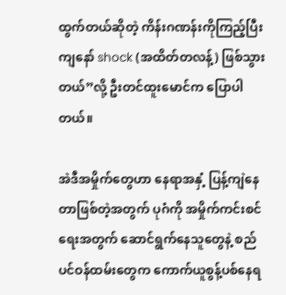ထွက်တယ်ဆိုတဲ့ ကိန်းဂဏန်းကိုကြည့်ပြီး ကျနော် shock (အထိတ်တလန့်) ဖြစ်သွားတယ်”လို့ ဦးတင်ထူးမောင်က ပြောပါတယ်။

အဲဒီအမှိုက်တွေဟာ နေရာအနှံ့ ပြန့်ကျဲနေတာဖြစ်တဲ့အတွက် ပုဂံကို အမှိုက်ကင်းစင်ရေးအတွက် ဆောင်ရွက်နေသူတွေနဲ့ စည်ပင်ဝန်ထမ်းတွေက ကောက်ယူစွန့်ပစ်နေရ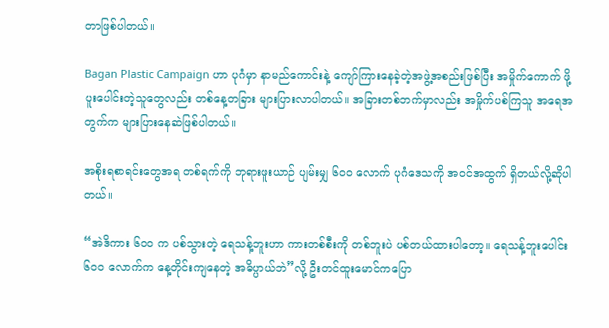တာဖြစ်ပါတယ်။

Bagan Plastic Campaign ဟာ ပုဂံမှာ နာမည်ကောင်းနဲ့ ကျော်ကြားနေခဲ့တဲ့အဖွဲ့အစည်းဖြစ်ပြီး အမှိုက်ကောက် ဖို့ပူးပေါင်းတဲ့သူတွေလည်း တစ်နေ့တခြား များပြားလာပါတယ်။ အခြားတစ်ဘက်မှာလည်း အမှိုက်ပစ်ကြသူ အရေအတွက်က များပြားနေဆဲဖြစ်ပါတယ်။

အစိုးရစာရင်းတွေအရ တစ်ရက်ကို ဘုရားဖူးယာဉ် ပျမ်းမျှ ၆၀၀ လောက် ပုဂံဒေသကို အဝင်အထွက် ရှိတယ်လို့ဆိုပါတယ်။

“အဲဒိကား ၆၀၀ က ပစ်သွားတဲ့ ရေသန့်ဘူးဟာ ကားတစ်စီးကို တစ်ဘူးပဲ ပစ်တယ်ထားပါတော့။ ရေသန့်ဘူးပေါင်း ၆၀၀ လောက်က နေ့တိုင်းကျနေတဲ့ အဓိပ္ပာယ်ဘဲ”လို့ ဦးတင်ထူးမောင်ကပြော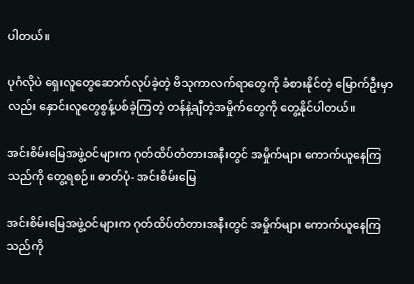ပါတယ်။

ပုဂံလိုပဲ ရှေးလူတွေဆောက်လုပ်ခဲ့တဲ့ ဗိသုကာလက်ရာတွေကို ခံစားနိုင်တဲ့ မြောက်ဦးမှာလည်း နှောင်းလူတွေစွန့်ပစ်ခဲ့ကြတဲ့ တန်နဲ့ချီတဲ့အမှိုက်တွေကို တွေ့နိုင်ပါတယ်။

အင်းစိမ်းမြေအဖွဲ့ဝင်များက ဂုတ်ထိပ်တံတားအနီးတွင် အမှိုက်များ ကောက်ယူနေကြသည်ကို တွေ့ရစဉ်။ ဓာတ်ပုံ- အင်းစိမ်းမြေ

အင်းစိမ်းမြေအဖွဲ့ဝင်များက ဂုတ်ထိပ်တံတားအနီးတွင် အမှိုက်များ ကောက်ယူနေကြသည်ကို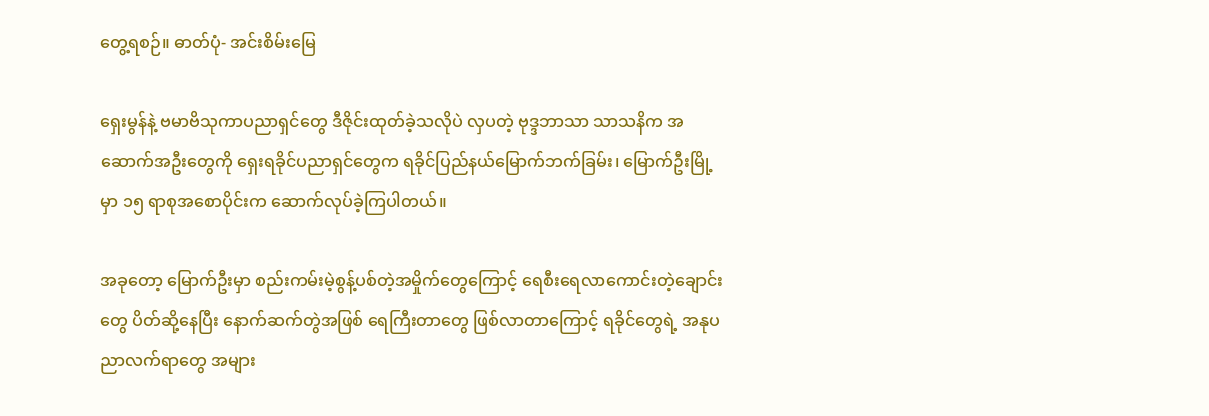တွေ့ရစဉ်။ ဓာတ်ပုံ- အင်းစိမ်းမြေ

ရှေးမွန်နဲ့ ဗမာဗိသုကာပညာရှင်တွေ ဒီဇိုင်းထုတ်ခဲ့သလိုပဲ လှပတဲ့ ဗုဒ္ဒဘာသာ သာသနိက အဆောက်အဦးတွေကို ရှေးရခိုင်ပညာရှင်တွေက ရခိုင်ပြည်နယ်မြောက်ဘက်ခြမ်း၊ မြောက်ဦးမြို့မှာ ၁၅ ရာစုအစောပိုင်းက ဆောက်လုပ်ခဲ့ကြပါတယ်။

အခုတော့ မြောက်ဦးမှာ စည်းကမ်းမဲ့စွန့်ပစ်တဲ့အမှိုက်တွေကြောင့် ရေစီးရေလာကောင်းတဲ့ချောင်းတွေ ပိတ်ဆို့နေပြီး နောက်ဆက်တွဲအဖြစ် ရေကြီးတာတွေ ဖြစ်လာတာကြောင့် ရခိုင်တွေရဲ့ အနုပညာလက်ရာတွေ အများ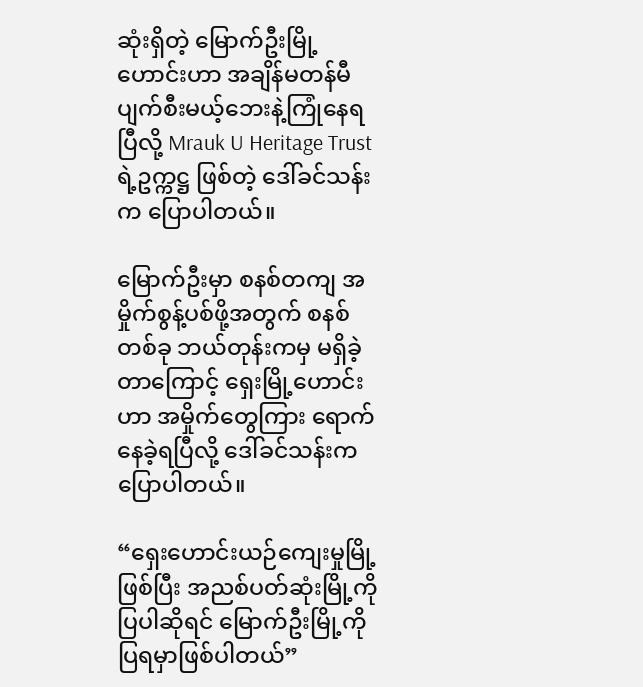ဆုံးရှိတဲ့ မြောက်ဦးမြို့ဟောင်းဟာ အချိန်မတန်မီ ပျက်စီးမယ့်ဘေးနဲ့ကြုံနေရပြီလို့ Mrauk U Heritage Trust ရဲ့ဥက္ကဋ္ဌ ဖြစ်တဲ့ ဒေါ်ခင်သန်းက ပြောပါတယ်။

မြောက်ဦးမှာ စနစ်တကျ အမှိုက်စွန့်ပစ်ဖို့အတွက် စနစ်တစ်ခု ဘယ်တုန်းကမှ မရှိခဲ့တာကြောင့် ရှေးမြို့ဟောင်းဟာ အမှိုက်တွေကြား ရောက်နေခဲ့ရပြီလို့ ဒေါ်ခင်သန်းက ပြောပါတယ်။

“ရှေးဟောင်းယဉ်ကျေးမှုမြို့ဖြစ်ပြီး အညစ်ပတ်ဆုံးမြို့ကို ပြပါဆိုရင် မြောက်ဦးမြို့ကို ပြရမှာဖြစ်ပါတယ်”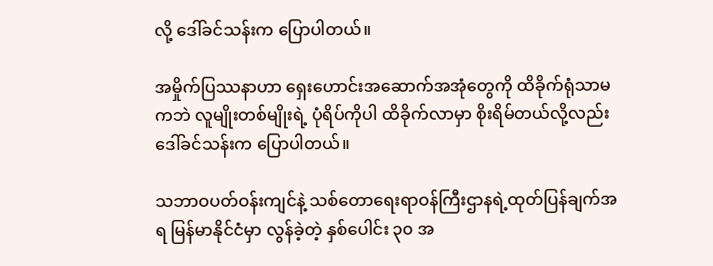လို့ ဒေါ်ခင်သန်းက ပြောပါတယ်။

အမှိုက်ပြဿနာဟာ ရှေးဟောင်းအဆောက်အအုံတွေကို ထိခိုက်ရုံသာမကဘဲ လူမျိုးတစ်မျိုးရဲ့ ပုံရိပ်ကိုပါ ထိခိုက်လာမှာ စိုးရိမ်တယ်လို့လည်း ဒေါ်ခင်သန်းက ပြောပါတယ်။

သဘာဝပတ်ဝန်းကျင်နဲ့ သစ်တောရေးရာဝန်ကြီးဌာနရဲ့ထုတ်ပြန်ချက်အရ မြန်မာနိုင်ငံမှာ လွန်ခဲ့တဲ့ နှစ်ပေါင်း ၃၀ အ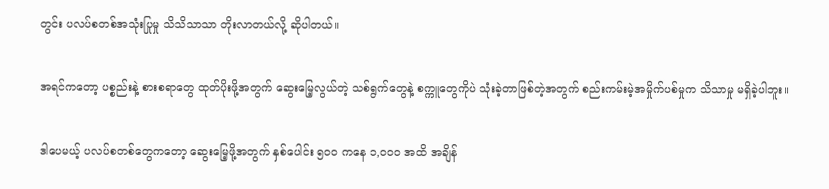တွင်း ပလပ်စတစ်အသုံးပြုမှု သိသိသာသာ တိုးလာတယ်လို့ ဆိုပါတယ်။

အရင်ကတော့ ပစ္စည်းနဲ့ စားစရာတွေ ထုတ်ပိုးဖို့အတွက် ဆွေးမြေ့လွယ်တဲ့ သစ်ရွက်တွေနဲ့ စက္ကူတွေကိုပဲ သုံးခဲ့တာဖြစ်တဲ့အတွက် စည်းကမ်းမဲ့အမှိုက်ပစ်မှုက သိသာမှု မရှိခဲ့ပါဘူး။

ဒါပေမယ့် ပလပ်စတစ်တွေကတော့ ဆွေးမြေ့ဖို့အတွက် နှစ်ပေါင်း ၅၀၀ ကနေ ၁,၀၀၀ အထိ အချိန်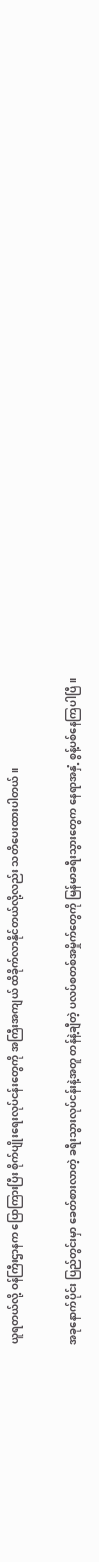ယူရတယ်လို့ ဝန်ကြီးဌာနက ပြောကြားပြီး စိုက်ပျိုးရေးလုပ်ငန်းတွေကို အကြီးအကျယ် ထိခိုက်လာနိုင်တယ်လို့လည်း သတိပေးထားပါတယ်။

အခုနောက်ပိုင်း ပြည်တွင်းမှာ ခေတ်စားလာတဲ့ ခရီးသွားလုပ်ငန်းနဲ့အတူ တန်နဲ့ချီတဲ့ ပလပ်စတစ်အမှိုက်တွေကို မြန်မာခရီးသွားတွေက နေရာအနှံ့ စွန့်ပစ်နေကြပါပြီ။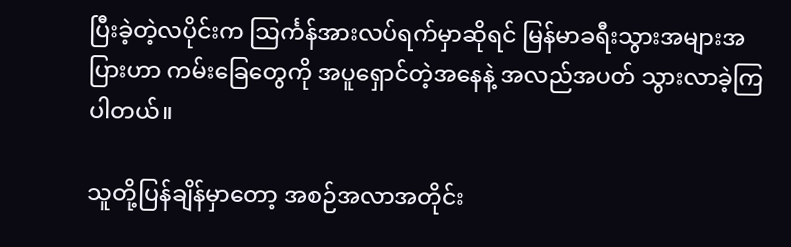ပြီးခဲ့တဲ့လပိုင်းက သြင်္ကန်အားလပ်ရက်မှာဆိုရင် မြန်မာခရီးသွားအများအပြားဟာ ကမ်းခြေတွေကို အပူရှောင်တဲ့အနေနဲ့ အလည်အပတ် သွားလာခဲ့ကြပါတယ်။

သူတို့ပြန်ချိန်မှာတော့ အစဉ်အလာအတိုင်း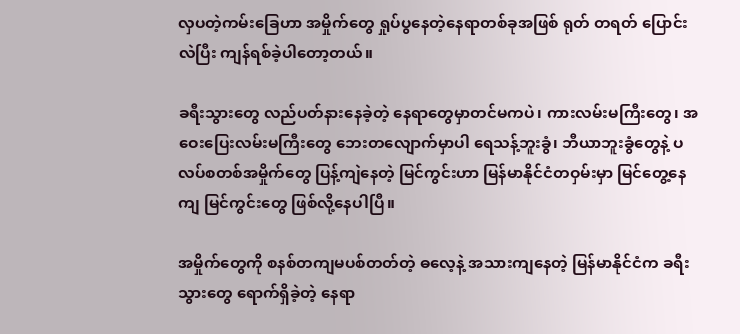လှပတဲ့ကမ်းခြေဟာ အမှိုက်တွေ ရှုပ်ပွနေတဲ့နေရာတစ်ခုအဖြစ် ရုတ် တရတ် ပြောင်းလဲပြီး ကျန်ရစ်ခဲ့ပါတော့တယ်။

ခရီးသွားတွေ လည်ပတ်နားနေခဲ့တဲ့ နေရာတွေမှာတင်မကပဲ၊ ကားလမ်းမကြီးတွေ၊ အဝေးပြေးလမ်းမကြီးတွေ ဘေးတလျောက်မှာပါ ရေသန့်ဘူးခွံ၊ ဘီယာဘူးခွံတွေနဲ့ ပလပ်စတစ်အမှိုက်တွေ ပြန့်ကျဲနေတဲ့ မြင်ကွင်းဟာ မြန်မာနိုင်ငံတဝှမ်းမှာ မြင်တွေ့နေကျ မြင်ကွင်းတွေ ဖြစ်လို့နေပါပြီ။

အမှိုက်တွေကို စနစ်တကျမပစ်တတ်တဲ့ ဓလေ့နဲ့ အသားကျနေတဲ့ မြန်မာနိုင်ငံက ခရီးသွားတွေ ရောက်ရှိခဲ့တဲ့ နေရာ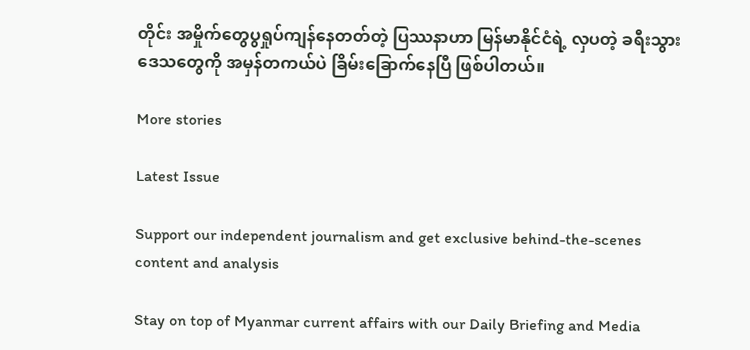တိုင်း အမှိုက်တွေပွရှုပ်ကျန်နေတတ်တဲ့ ပြဿနာဟာ မြန်မာနိုင်ငံရဲ့ လှပတဲ့ ခရီးသွားဒေသတွေကို အမှန်တကယ်ပဲ ခြိမ်းခြောက်နေပြီ ဖြစ်ပါတယ်။

More stories

Latest Issue

Support our independent journalism and get exclusive behind-the-scenes content and analysis

Stay on top of Myanmar current affairs with our Daily Briefing and Media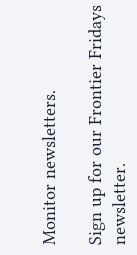Monitor newsletters.

Sign up for our Frontier Fridays newsletter.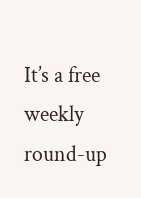It’s a free weekly round-up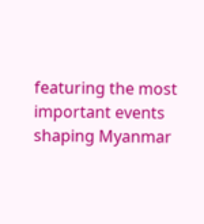featuring the most important events shaping Myanmar